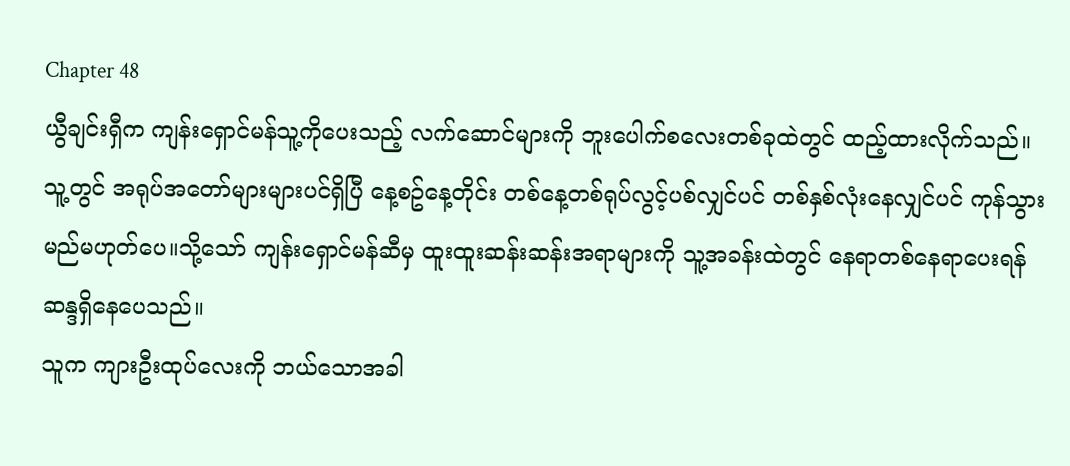Chapter 48
ယွီချင်းရှီက ကျန်းရှောင်မန်သူ့ကိုပေးသည့် လက်ဆောင်များကို ဘူးပေါက်စလေးတစ်ခုထဲတွင် ထည့်ထားလိုက်သည်။
သူ့တွင် အရုပ်အတော်များများပင်ရှိပြီ နေ့စဥ်နေ့တိုင်း တစ်နေ့တစ်ရုပ်လွင့်ပစ်လျှင်ပင် တစ်နှစ်လုံးနေလျှင်ပင် ကုန်သွားမည်မဟုတ်ပေ။သို့သော် ကျန်းရှောင်မန်ဆီမှ ထူးထူးဆန်းဆန်းအရာများကို သူ့အခန်းထဲတွင် နေရာတစ်နေရာပေးရန်ဆန္ဒရှိနေပေသည်။
သူက ကျားဦးထုပ်လေးကို ဘယ်သောအခါ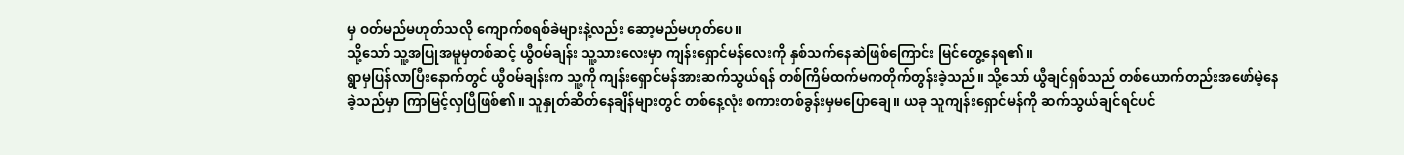မှ ဝတ်မည်မဟုတ်သလို ကျောက်စရစ်ခဲများနဲ့လည်း ဆော့မည်မဟုတ်ပေ။
သို့သော် သူ့အပြုအမူမှတစ်ဆင့် ယွီဝမ်ချန်း သူ့သားလေးမှာ ကျန်းရှောင်မန်လေးကို နှစ်သက်နေဆဲဖြစ်ကြောင်း မြင်တွေ့နေရ၏။
ရွာမှပြန်လာပြီးနောက်တွင် ယွီဝမ်ချန်းက သူ့ကို ကျန်းရှောင်မန်အားဆက်သွယ်ရန် တစ်ကြိမ်ထက်မကတိုက်တွန်းခဲ့သည်။ သို့သော် ယွီချင်ရှစ်သည် တစ်ယောက်တည်းအဖော်မဲ့နေခဲ့သည်မှာ ကြာမြင့်လှပြီဖြစ်၏။ သူနှုတ်ဆိတ်နေချိန်များတွင် တစ်နေ့လုံး စကားတစ်ခွန်းမှမပြောချေ။ ယခု သူကျန်းရှောင်မန်ကို ဆက်သွယ်ချင်ရင်ပင်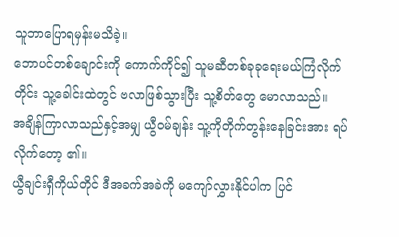သူဘာပြောရမှန်းမသိခဲ့။
ဘောပင်တစ်ချောင်းကို ကောက်ကိုင်၍ သူမဆီတစ်ခုခုရေးမယ်ကြံလိုက်တိုင်း သူ့ခေါင်းထဲတွင် ဗလာဖြစ်သွားပြီး သူ့စိတ်တွေ မောလာသည်။
အချိန်ကြာလာသည်နှင့်အမျှ ယွီဝမ်ချန်း သူ့ကိုတိုက်တွန်းနေခြင်းအား ရပ်လိုက်တော့ ၏။
ယွီချင်းရှီကိုယ်တိုင် ဒီအခက်အခဲကို မကျော်လွှားနိုင်ပါက ပြင်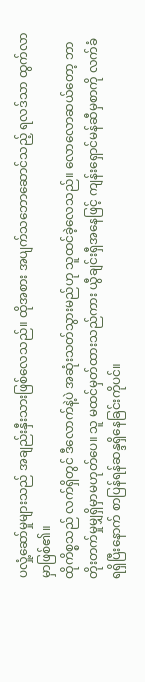ပလှုံ့ဆော်မှုများသည် အချည်းနှီးသားဖြစ်လေသည်။ ထိုအစား အပျက်သဘောဆောင်သည့် ရလဒ်သာ ထွက်လာမှာဖြစ်၏။
ထိုကိစ္စသည် လက်ရှိတွင် ဒီလောက်နဲ့ပဲ အဆုံးသတ်သွားမည်ဟု သူထင်ခဲ့လေသည်။ လောလောဆယ်တော့ ဘာတိုးတက်မှုမျှရှိမှာမဟုတ်ပေ။ သူ မထင်မှတ်ထားသည်ကား ယွီချင်းရှီအနေဖြင့် ကျန်းရှောင်မန်ဆီမှစာကို လက်ခံရရှိပြီးနောက် စာပြန်ရန်ဆန္ဒရှိနေခြင်းကိုပင်။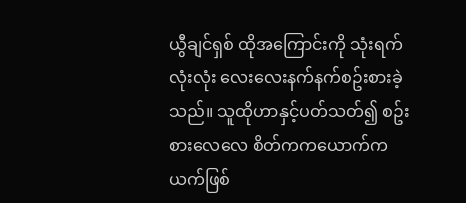ယွီချင်ရှစ် ထိုအကြောင်းကို သုံးရက်လုံးလုံး လေးလေးနက်နက်စဥ်းစားခဲ့သည်။ သူထိုဟာနှင့်ပတ်သတ်၍ စဥ်းစားလေလေ စိတ်ကကယောက်ကယက်ဖြစ်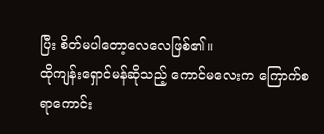ပြီး စိတ်မပါတော့လေလေဖြစ်၏။
ထိုကျန်းရှောင်မန်ဆိုသည့် ကောင်မလေးက ကြောက်စရာကောင်း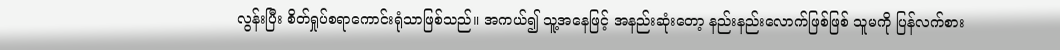လွန်းပြီး စိတ်ရှုပ်စရာကောင်းရုံသာဖြစ်သည်။ အကယ်၍ သူ့အနေဖြင့် အနည်းဆုံးတော့ နည်းနည်းလောက်ဖြစ်ဖြစ် သူမကို ပြန်လက်စား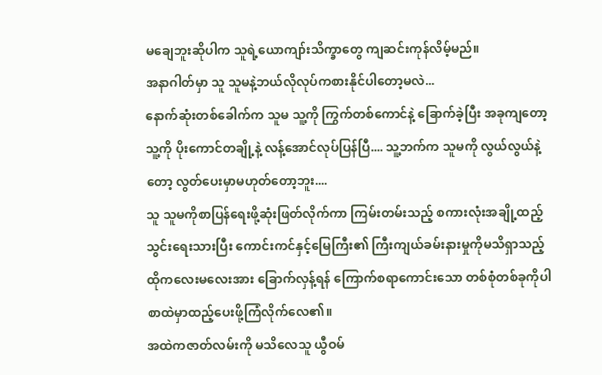မချေဘူးဆိုပါက သူရဲ့ယောကျာ်းသိက္ခာတွေ ကျဆင်းကုန်လိမ့်မည်။
အနာဂါတ်မှာ သူ သူမနဲ့ဘယ်လိုလုပ်ကစားနိုင်ပါတော့မလဲ...
နောက်ဆုံးတစ်ခေါက်က သူမ သူ့ကို ကြွက်တစ်ကောင်နဲ့ ခြောက်ခဲ့ပြီး အခုကျတော့ သူ့ကို ပိုးကောင်တချို့နဲ့ လန့်အောင်လုပ်ပြန်ပြီ.... သူ့ဘက်က သူမကို လွယ်လွယ်နဲ့တော့ လွတ်ပေးမှာမဟုတ်တော့ဘူး....
သူ သူမကိုစာပြန်ရေးဖို့ဆုံးဖြတ်လိုက်ကာ ကြမ်းတမ်းသည့် စကားလုံးအချို့ထည့်သွင်းရေးသားပြီး ကောင်းကင်နှင့်မြေကြီး၏ ကြီးကျယ်ခမ်းနားမှုကိုမသိရှာသည့် ထိုကလေးမလေးအား ခြောက်လှန့်ရန် ကြောက်စရာကောင်းသော တစ်စုံတစ်ခုကိုပါ စာထဲမှာထည့်ပေးဖို့ကြံလိုက်လေ၏။
အထဲကဇာတ်လမ်းကို မသိလေသူ ယွီဝမ်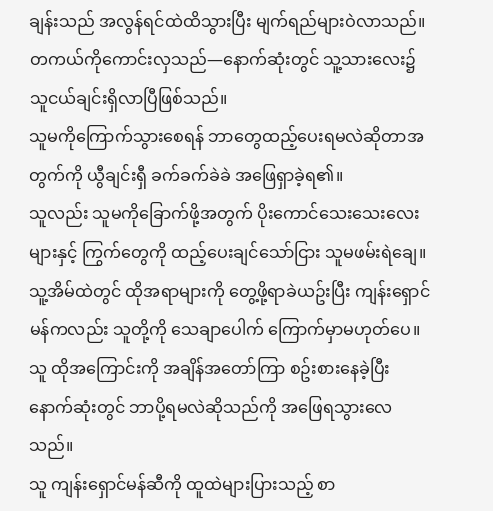ချန်းသည် အလွန်ရင်ထဲထိသွားပြီး မျက်ရည်များဝဲလာသည်။
တကယ်ကိုကောင်းလှသည်—နောက်ဆုံးတွင် သူ့သားလေး၌ သူငယ်ချင်းရှိလာပြီဖြစ်သည်။
သူမကိုကြောက်သွားစေရန် ဘာတွေထည့်ပေးရမလဲဆိုတာအတွက်ကို ယွီချင်းရှီ ခက်ခက်ခဲခဲ အဖြေရှာခဲ့ရ၏။
သူလည်း သူမကိုခြောက်ဖို့အတွက် ပိုးကောင်သေးသေးလေးများနှင့် ကြွက်တွေကို ထည့်ပေးချင်သော်ငြား သူမဖမ်းရဲချေ။ သူ့အိမ်ထဲတွင် ထိုအရာများကို တွေ့ဖို့ရာခဲယဥ်းပြီး ကျန်းရှောင်မန်ကလည်း သူတို့ကို သေချာပေါက် ကြောက်မှာမဟုတ်ပေ။
သူ ထိုအကြောင်းကို အချိန်အတော်ကြာ စဥ်းစားနေခဲ့ပြီး နောက်ဆုံးတွင် ဘာပို့ရမလဲဆိုသည်ကို အဖြေရသွားလေသည်။
သူ ကျန်းရှောင်မန်ဆီကို ထူထဲများပြားသည့် စာ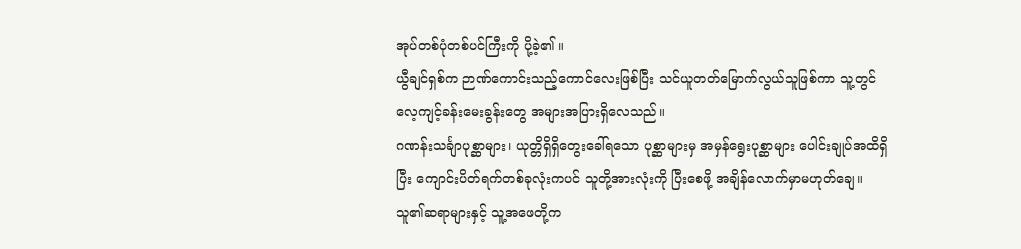အုပ်တစ်ပုံတစ်ပင်ကြီးကို ပို့ခဲ့၏ ။
ယွီချင်ရှစ်က ဉာဏ်ကောင်းသည့်ကောင်လေးဖြစ်ပြီး သင်ယူတတ်မြောက်လွယ်သူဖြစ်ကာ သူ့တွင် လေ့ကျင့်ခန်းမေးခွန်းတွေ အများအပြားရှိလေသည်။
ဂဏန်းသင်္ချာပုစ္ဆာများ၊ ယုတ္တိရှိရှိတွေးခေါ်ရသော ပုစ္ဆာများမှ အမှန်ရွေးပုစ္ဆာများ ပေါင်းချုပ်အထိရှိပြီး ကျောင်းပိတ်ရက်တစ်ခုလုံးကပင် သူတို့အားလုံးကို ပြီးစေဖို့ အချိန်လောက်မှာမဟုတ်ချေ။
သူ၏ဆရာများနှင့် သူ့အဖေတို့က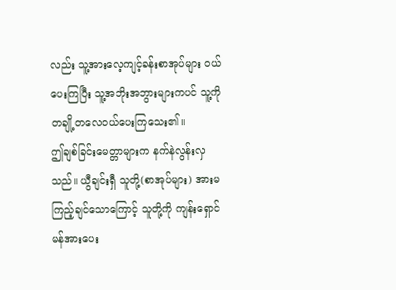လည်း သူ့အားလေ့ကျင့်ခန်းစာအုပ်များ ဝယ်ပေးကြပြီး သူ့အဘိုးအဘွားများကပင် သူ့ကို တချို့တလေဝယ်ပေးကြသေး၏။
ဤချစ်ခြင်းမေတ္တာများက နက်နဲလွန်းလှသည်။ ယွီချင်းရှီ သူတို့(စာအုပ်များ) အားမကြည့်ချင်သောကြောင့် သူတို့ကို ကျန်းရှောင်မန်အားပေး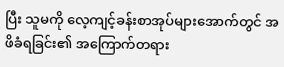ပြီး သူမကို လေ့ကျင့်ခန်းစာအုပ်များအောက်တွင် အဖိခံရခြင်း၏ အကြောက်တရား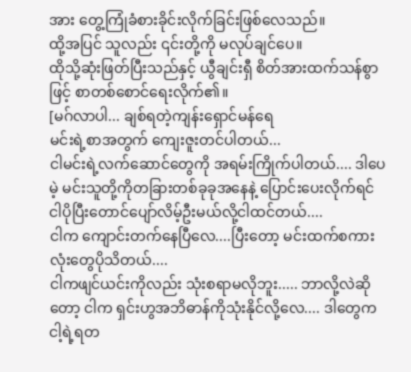အား တွေ့ကြုံခံစားခိုင်းလိုက်ခြင်းဖြစ်လေသည်။
ထို့အပြင် သူလည်း ၎င်းတို့ကို မလုပ်ချင်ပေ။
ထိုသို့ဆုံးဖြတ်ပြီးသည်နှင့် ယွီချင်းရှီ စိတ်အားထက်သန်စွာဖြင့် စာတစ်စောင်ရေးလိုက်၏။
[မဂ်လာပါ... ချစ်ရတဲ့ကျန်းရှောင်မန်ရေ
မင်းရဲ့စာအတွက် ကျေးဇူးတင်ပါတယ်...
ငါမင်းရဲ့လက်ဆောင်တွေကို အရမ်းကြိုက်ပါတယ်.... ဒါပေမဲ့ မင်းသူတို့ကိုတခြားတစ်ခုခုအနေနဲ့ ပြောင်းပေးလိုက်ရင် ငါပိုပြီးတောင်ပျော်လိမ့်ဦးမယ်လို့ငါထင်တယ်....
ငါက ကျောင်းတက်နေပြီလေ....ပြီးတော့ မင်းထက်စကားလုံးတွေပိုသိတယ်....
ငါကဖျင်ယင်းကိုလည်း သုံးစရာမလိုဘူး..... ဘာလို့လဲဆိုတော့ ငါက ရှင်းဟွအဘိဓာန်ကိုသုံးနိုင်လို့လေ.... ဒါတွေက ငါ့ရဲ့ရတ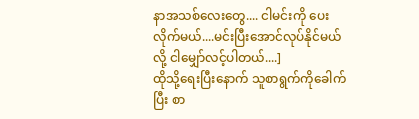နာအသစ်လေးတွေ.... ငါမင်းကို ပေးလိုက်မယ်....မင်းပြီးအောင်လုပ်နိုင်မယ်လို့ ငါမျှော်လင့်ပါတယ်....]
ထိုသို့ရေးပြီးနောက် သူစာရွက်ကိုခေါက်ပြီး စာ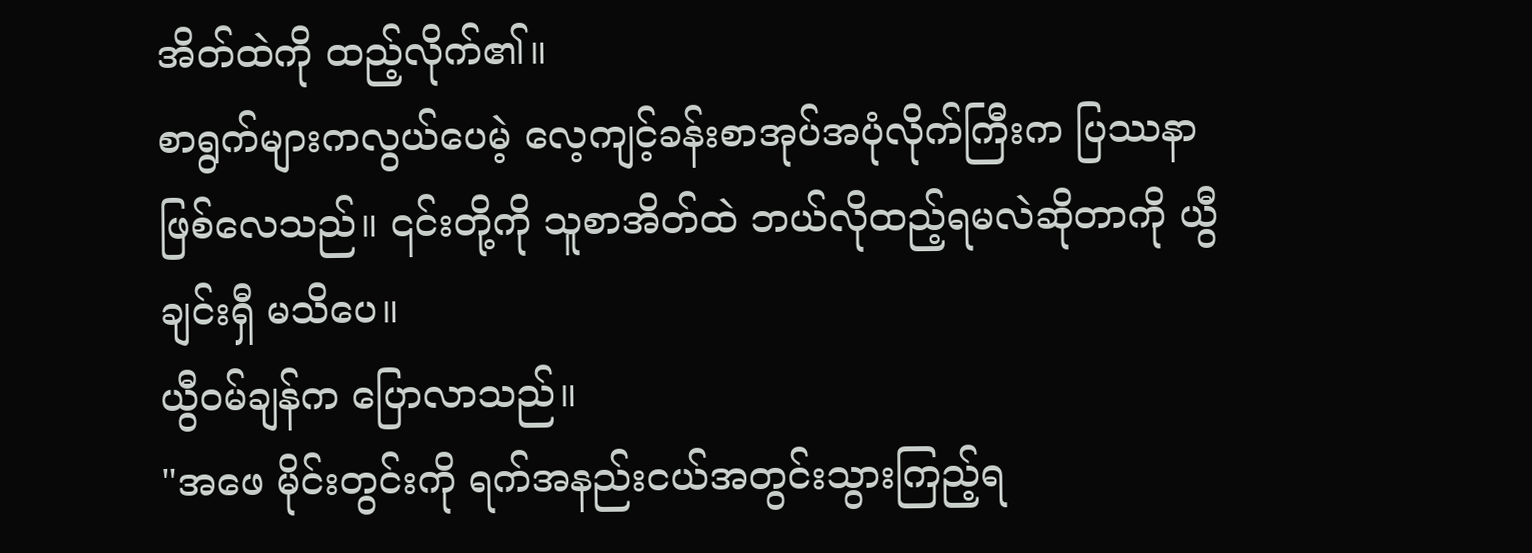အိတ်ထဲကို ထည့်လိုက်၏။
စာရွက်များကလွယ်ပေမဲ့ လေ့ကျင့်ခန်းစာအုပ်အပုံလိုက်ကြီးက ပြဿနာဖြစ်လေသည်။ ၎င်းတို့ကို သူစာအိတ်ထဲ ဘယ်လိုထည့်ရမလဲဆိုတာကို ယွီချင်းရှီ မသိပေ။
ယွီဝမ်ချန်က ပြောလာသည်။
"အဖေ မိုင်းတွင်းကို ရက်အနည်းငယ်အတွင်းသွားကြည့်ရ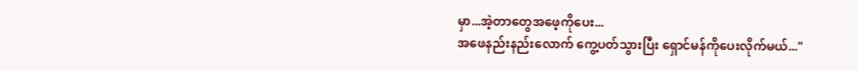မှာ...အဲ့တာတွေအဖေ့ကိုပေး...
အဖေနည်းနည်းလောက် ကွေ့ပတ်သွားပြီး ရှောင်မန်ကိုပေးလိုက်မယ်..."